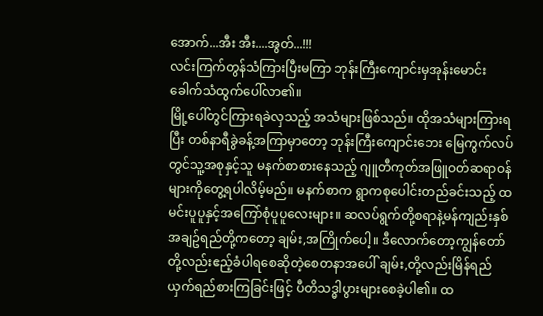အောက်...အီး အီး....အွတ်...!!!
လင်းကြက်တွန်သံကြားပြီးမကြာ ဘုန်းကြီးကျောင်းမှအုန်းမောင်းခေါက်သံထွက်ပေါ်လာ၏။
မြို့ပေါ်တွင်ကြားရခဲလှသည့် အသံများဖြစ်သည်။ ထိုအသံများကြားရပြီး တစ်နာရီခွဲခန့်အကြာမှာတော့ ဘုန်းကြီးကျောင်းဘေး မြေကွက်လပ်တွင်သူ့အစုနှင့်သူ မနက်စာစားနေသည့် ဂျူတီကုတ်အဖြူဝတ်ဆရာဝန်များကိုတွေ့ရပါလိမ့်မည်။ မနက်စာက ရွာကစုပေါင်းတည်ခင်းသည့် ထမင်းပူပူနှင့်အကြော်စုံပူပူလေးများ။ ဆလပ်ရွက်တို့စရာနဲ့မန်ကျည်းနှစ်အချဥ်ရည်တို့ကတော့ ချမ်း,အကြိုက်ပေါ့။ ဒီလောက်တော့ကျွန်တော်တို့လည်းဧည့်ခံပါရစေဆိုတဲ့စေတနာအပေါ် ချမ်း,တို့လည်းမြိန်ရည်ယှက်ရည်စားကြခြင်းဖြင့် ပီတိသဒ္ဓါပွားများစေခဲ့ပါ၏။ ထ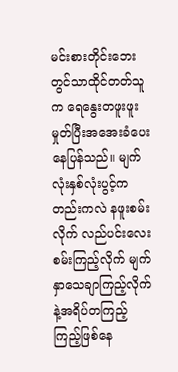မင်းစားတိုင်းဘေးတွင်သာထိုင်တတ်သူက ရေနွေးတဖူးဖူးမှုတ်ပြီးအအေးခံပေးနေပြန်သည်။ မျက်လုံးနှစ်လုံးပွင့်ကတည်းကလဲ နဖူးစမ်းလိုက် လည်ပင်းလေးစမ်းကြည့်လိုက် မျက်နှာသေချာကြည့်လိုက်နဲ့အရိပ်တကြည့်ကြည့်ဖြစ်နေ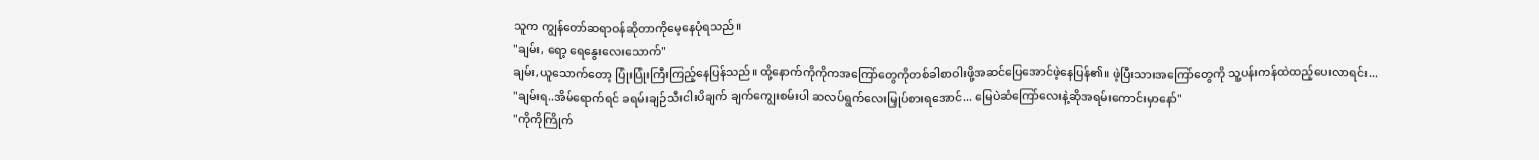သူက ကျွန်တော်ဆရာဝန်ဆိုတာကိုမေ့နေပုံရသည်။
"ချမ်း, ရော့ ရေနွေးလေးသောက်"
ချမ်း,ယူသောက်တော့ ပြုံးပြုံးကြီးကြည့်နေပြန်သည်။ ထို့နောက်ကိုကိုကအကြော်တွေကိုတစ်ခါစာဝါးဖို့အဆင်ပြေအောင်ဖဲ့နေပြန်၏။ ဖဲ့ပြီးသားအကြော်တွေကို သူ့ပန်းကန်ထဲထည့်ပေးလာရင်း...
"ချမ်းရ..အိမ်ရောက်ရင် ခရမ်းချဉ်သီးငါးပိချက် ချက်ကျွေးစမ်းပါ ဆလပ်ရွက်လေးမြှုပ်စားရအောင်... မြေပဲဆံကြော်လေးနဲ့ဆိုအရမ်းကောင်းမှာနော်"
"ကိုကိုကြိုက်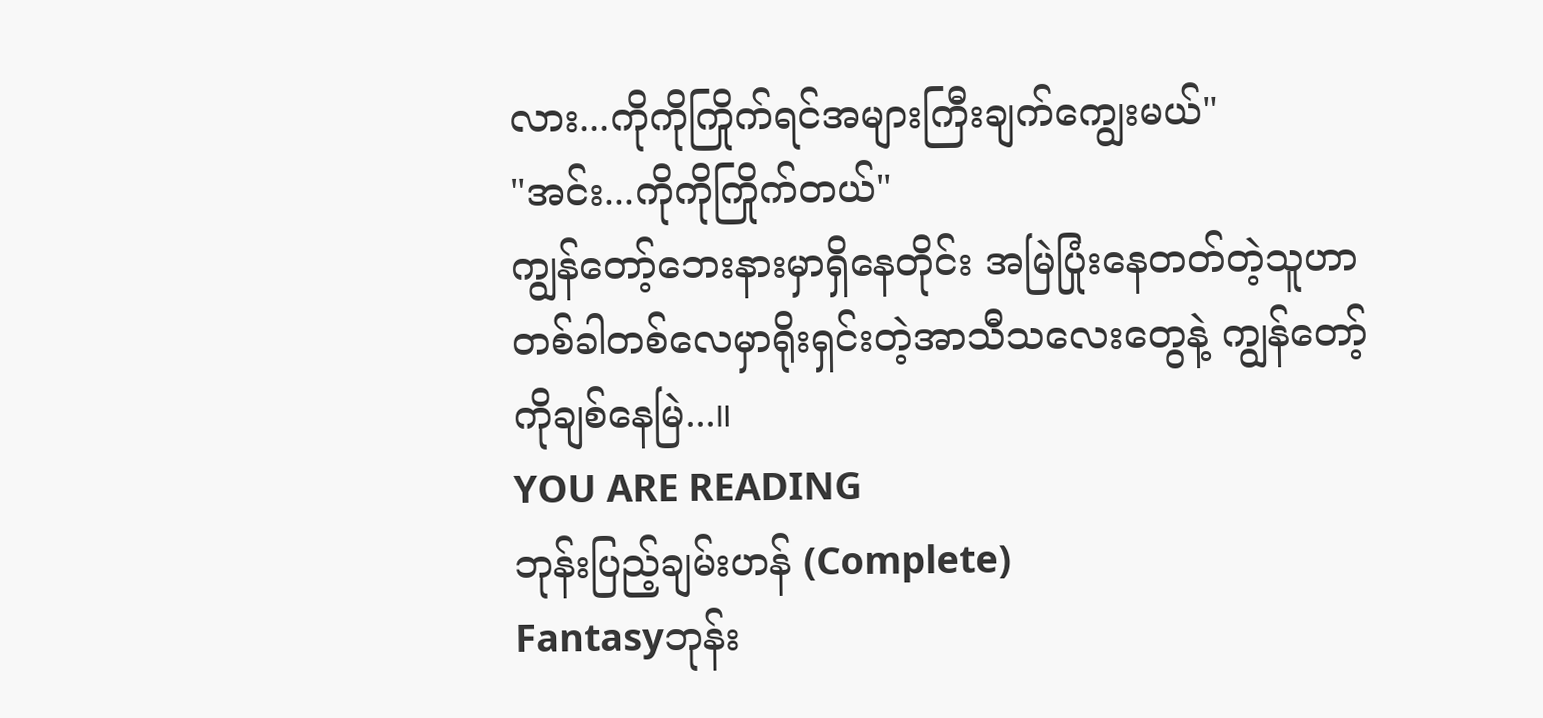လား...ကိုကိုကြိုက်ရင်အများကြီးချက်ကျွေးမယ်"
"အင်း...ကိုကိုကြိုက်တယ်"
ကျွန်တော့်ဘေးနားမှာရှိနေတိုင်း အမြဲပြုံးနေတတ်တဲ့သူဟာ တစ်ခါတစ်လေမှာရိုးရှင်းတဲ့အာသီသလေးတွေနဲ့ ကျွန်တော့်ကိုချစ်နေမြဲ...။
YOU ARE READING
ဘုန်းပြည့်ချမ်းဟန် (Complete)
Fantasyဘုန်း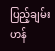ပြည့်ချမ်းဟန်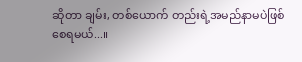ဆိုတာ ချမ်း, တစ်ယောက် တည်းရဲ့အမည်နာမပဲဖြစ်စေရမယ်...။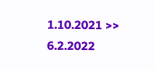1.10.2021 >> 6.2.2022